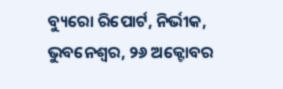ବ୍ୟୁରୋ ରିପୋର୍ଟ, ନିର୍ଭୀକ, ଭୁବନେଶ୍ୱର, ୨୬ ଅକ୍ଟୋବର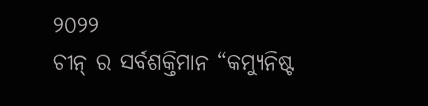୨୦୨୨
ଚୀନ୍ ର ସର୍ବଶକ୍ତିମାନ “କମ୍ୟୁନିଷ୍ଟ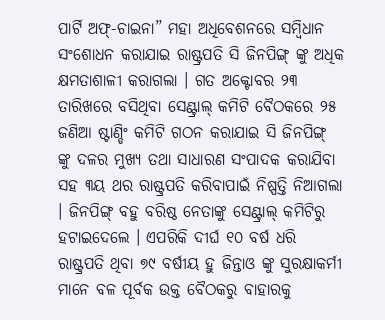ପାର୍ଟି ଅଫ୍-ଚାଇନା” ମହା ଅଧିବେଶନରେ ସମ୍ବିଧାନ ସଂଶୋଧନ କରାଯାଇ ରାଷ୍ଟ୍ରପତି ସି ଜିନପିଙ୍ଗ୍ ଙ୍କୁ ଅଧିକ କ୍ଷମତାଶାଳୀ କରାଗଲା । ଗତ ଅକ୍ଟୋବର ୨୩ ତାରିଖରେ ବସିଥିବା ସେଣ୍ଟ୍ରାଲ୍ କମିଟି ବୈଠକରେ ୨୫ ଜଣିଆ ଷ୍ଟାଣ୍ଡିଂ କମିଟି ଗଠନ କରାଯାଇ ସି ଜିନପିଙ୍ଗ୍ ଙ୍କୁ ଦଳର ମୁଖ୍ୟ ତଥା ସାଧାରଣ ସଂପାଦକ କରାଯିବା ସହ ୩ୟ ଥର ରାଷ୍ଟ୍ରପତି କରିବାପାଇଁ ନିଷ୍ପତ୍ତି ନିଆଗଲା । ଜିନପିଙ୍ଗ୍ ବହୁ ବରିଷ୍ଠ ନେତାଙ୍କୁ ସେଣ୍ଟ୍ରାଲ୍ କମିଟିରୁ ହଟାଇଦେଲେ । ଏପରିକି ଦୀର୍ଘ ୧୦ ବର୍ଷ ଧରି ରାଷ୍ଟ୍ରପତି ଥିବା ୭୯ ବର୍ଷୀୟ ହୁ ଜିନ୍ତାଓ ଙ୍କୁ ସୁରକ୍ଷାକର୍ମୀ ମାନେ ବଳ ପୂର୍ବକ ଉକ୍ତ ବୈଠକରୁ ବାହାରକୁ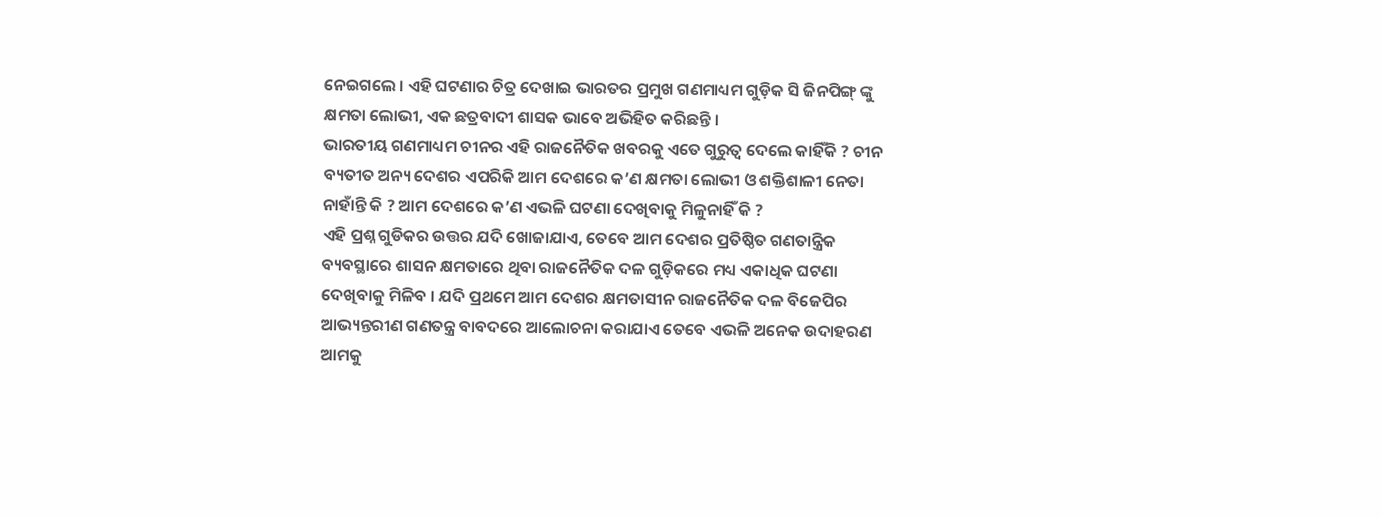ନେଇଗଲେ । ଏହି ଘଟଣାର ଚିତ୍ର ଦେଖାଇ ଭାରତର ପ୍ରମୁଖ ଗଣମାଧ୍ୟମ ଗୁଡ଼ିକ ସି ଜିନପିଙ୍ଗ୍ ଙ୍କୁ କ୍ଷମତା ଲୋଭୀ, ଏକ ଛତ୍ରବାଦୀ ଶାସକ ଭାବେ ଅଭିହିତ କରିଛନ୍ତି ।
ଭାରତୀୟ ଗଣମାଧ୍ୟମ ଚୀନର ଏହି ରାଜନୈତିକ ଖବରକୁ ଏତେ ଗୁରୁତ୍ୱ ଦେଲେ କାହିଁକି ? ଚୀନ ବ୍ୟତୀତ ଅନ୍ୟ ଦେଶର ଏପରିକି ଆମ ଦେଶରେ କ’ଣ କ୍ଷମତା ଲୋଭୀ ଓ ଶକ୍ତିଶାଳୀ ନେତା ନାହାଁନ୍ତି କି ? ଆମ ଦେଶରେ କ’ଣ ଏଭଳି ଘଟଣା ଦେଖିବାକୁ ମିଳୁନାହିଁ କି ?
ଏହି ପ୍ରଶ୍ନ ଗୁଡିକର ଉତ୍ତର ଯଦି ଖୋଜାଯାଏ, ତେବେ ଆମ ଦେଶର ପ୍ରତିଷ୍ଠିତ ଗଣତାନ୍ତ୍ରିକ ବ୍ୟବସ୍ଥାରେ ଶାସନ କ୍ଷମତାରେ ଥିବା ରାଜନୈତିକ ଦଳ ଗୁଡ଼ିକରେ ମଧ୍ୟ ଏକାଧିକ ଘଟଣା ଦେଖିବାକୁ ମିଳିବ । ଯଦି ପ୍ରଥମେ ଆମ ଦେଶର କ୍ଷମତାସୀନ ରାଜନୈତିକ ଦଳ ବିଜେପିର ଆଭ୍ୟନ୍ତରୀଣ ଗଣତନ୍ତ୍ର ବାବଦରେ ଆଲୋଚନା କରାଯାଏ ତେବେ ଏଭଳି ଅନେକ ଉଦାହରଣ ଆମକୁ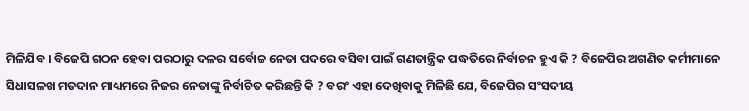ମିଳିଯିବ । ବିଜେପି ଗଠନ ହେବା ପରଠାରୁ ଦଳର ସର୍ବୋଚ୍ଚ ନେତା ପଦରେ ବସିବା ପାଇଁ ଗଣତାନ୍ତ୍ରିକ ପଦ୍ଧତିରେ ନିର୍ବାଚନ ହୁଏ କି ? ବିଜେପିର ଅଗଣିତ କର୍ମୀମାନେ ସିଧାସଳଖ ମତଦାନ ମାଧ୍ୟମରେ ନିଜର ନେତାଙ୍କୁ ନିର୍ବାଚିତ କରିଛନ୍ତି କି ? ବରଂ ଏହା ଦେଖିବାକୁ ମିଳିଛି ଯେ, ବିଜେପିର ସଂସଦୀୟ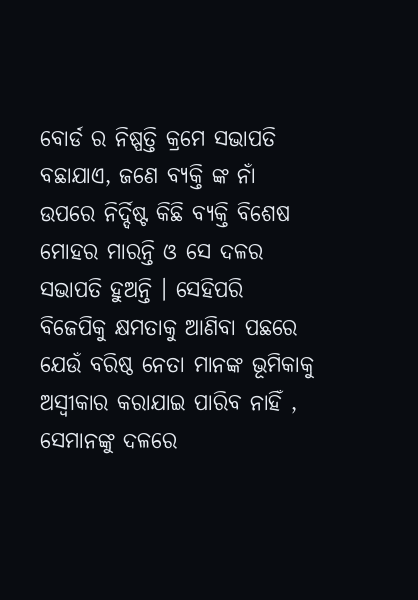ବୋର୍ଡ ର ନିଷ୍ପତ୍ତି କ୍ରମେ ସଭାପତି ବଛାଯାଏ, ଜଣେ ବ୍ୟକ୍ତି ଙ୍କ ନାଁ ଉପରେ ନିର୍ଦ୍ଦିଷ୍ଟ କିଛି ବ୍ୟକ୍ତି ବିଶେଷ ମୋହର ମାରନ୍ତି ଓ ସେ ଦଳର ସଭାପତି ହୁଅନ୍ତି । ସେହିପରି ବିଜେପିକୁ କ୍ଷମତାକୁ ଆଣିବା ପଛରେ ଯେଉଁ ବରିଷ୍ଠ ନେତା ମାନଙ୍କ ଭୂମିକାକୁ ଅସ୍ବୀକାର କରାଯାଇ ପାରିବ ନାହିଁ , ସେମାନଙ୍କୁ ଦଳରେ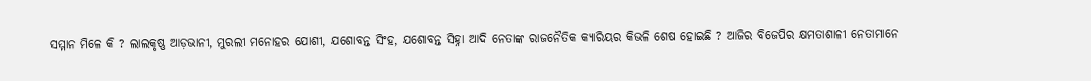ସମ୍ମାନ ମିଳେ କି ? ଲାଲକୃଷ୍ଣ ଆଡ଼ଭାନୀ, ମୁରଲୀ ମନୋହର ଯୋଶୀ, ଯଶୋବନ୍ତ ସିଂହ, ଯଶୋବନ୍ତ ସିହ୍ନା ଆଦି ନେତାଙ୍କ ରାଜନୈତିକ କ୍ୟାରିୟର କିଭଳି ଶେଷ ହୋଇଛି ? ଆଜିର ବିଜେପିର କ୍ଷମତାଶାଳୀ ନେତାମାନେ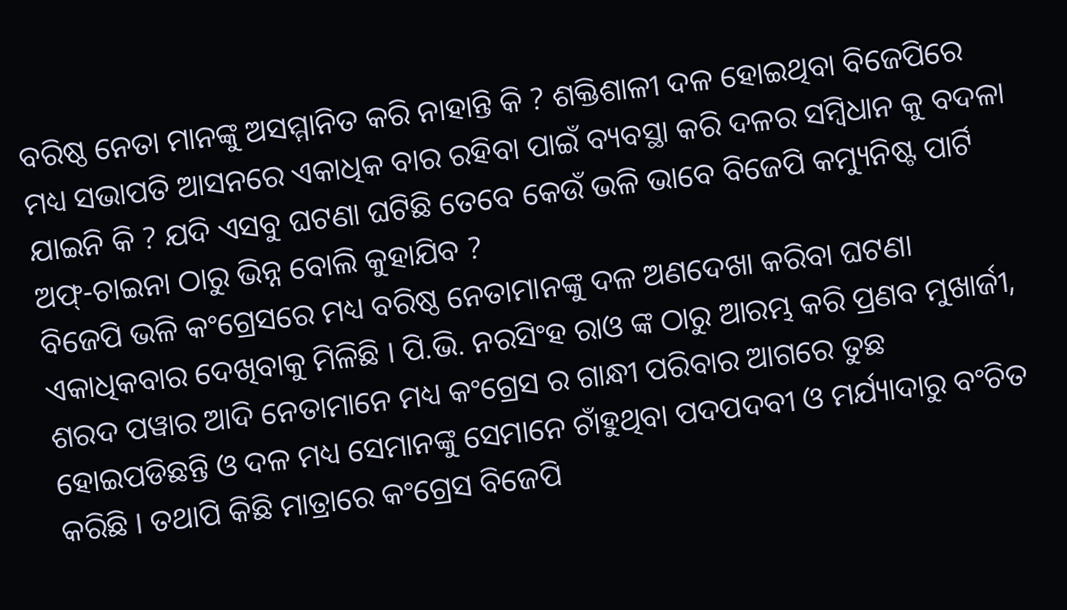ବରିଷ୍ଠ ନେତା ମାନଙ୍କୁ ଅସମ୍ମାନିତ କରି ନାହାନ୍ତି କି ? ଶକ୍ତିଶାଳୀ ଦଳ ହୋଇଥିବା ବିଜେପିରେ ମଧ୍ୟ ସଭାପତି ଆସନରେ ଏକାଧିକ ବାର ରହିବା ପାଇଁ ବ୍ୟବସ୍ଥା କରି ଦଳର ସମ୍ବିଧାନ କୁ ବଦଳା ଯାଇନି କି ? ଯଦି ଏସବୁ ଘଟଣା ଘଟିଛି ତେବେ କେଉଁ ଭଳି ଭାବେ ବିଜେପି କମ୍ୟୁନିଷ୍ଟ ପାର୍ଟି ଅଫ୍-ଚାଇନା ଠାରୁ ଭିନ୍ନ ବୋଲି କୁହାଯିବ ?
ବିଜେପି ଭଳି କଂଗ୍ରେସରେ ମଧ୍ୟ ବରିଷ୍ଠ ନେତାମାନଙ୍କୁ ଦଳ ଅଣଦେଖା କରିବା ଘଟଣା ଏକାଧିକବାର ଦେଖିବାକୁ ମିଳିଛି । ପି.ଭି. ନରସିଂହ ରାଓ ଙ୍କ ଠାରୁ ଆରମ୍ଭ କରି ପ୍ରଣବ ମୁଖାର୍ଜୀ, ଶରଦ ପୱାର ଆଦି ନେତାମାନେ ମଧ୍ୟ କଂଗ୍ରେସ ର ଗାନ୍ଧୀ ପରିବାର ଆଗରେ ତୁଛ ହୋଇପଡିଛନ୍ତି ଓ ଦଳ ମଧ୍ୟ ସେମାନଙ୍କୁ ସେମାନେ ଚାଁହୁଥିବା ପଦପଦବୀ ଓ ମର୍ଯ୍ୟାଦାରୁ ବଂଚିତ କରିଛି । ତଥାପି କିଛି ମାତ୍ରାରେ କଂଗ୍ରେସ ବିଜେପି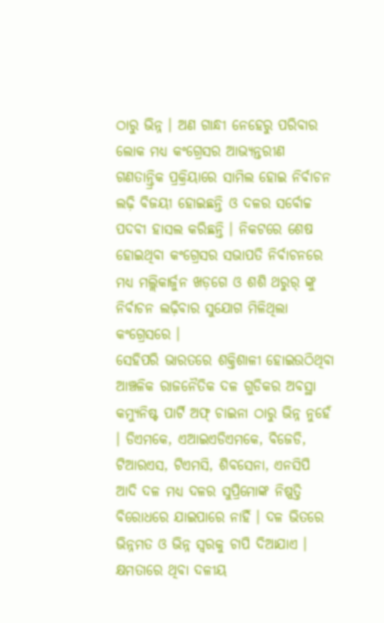ଠାରୁ ଭିନ୍ନ । ଅଣ ଗାନ୍ଧୀ ନେହେରୁ ପରିବାର ଲୋକ ମଧ୍ୟ କଂଗ୍ରେସର ଆଭ୍ୟନ୍ତରୀଣ ଗଣତାନ୍ତ୍ରିକ ପ୍ରକ୍ରିୟାରେ ସାମିଲ ହୋଇ ନିର୍ବାଚନ ଲଢ଼ି ବିଜୟୀ ହୋଇଛନ୍ତି ଓ ଦଳର ସର୍ବୋଚ୍ଚ ପଦବୀ ହାସଲ କରିଛନ୍ତି । ନିକଟରେ ଶେଷ ହୋଇଥିବା କଂଗ୍ରେସର ସଭାପତି ନିର୍ବାଚନରେ ମଧ୍ୟ ମଲ୍ଲିକାର୍ଜୁନ ଖଡ଼ଗେ ଓ ଶଶି ଥରୁର୍ ଙ୍କୁ ନିର୍ବାଚନ ଲଢ଼ିବାର ସୁଯୋଗ ମିଳିଥିଲା କଂଗ୍ରେସରେ ।
ସେହିପରି ଭାରତରେ ଶକ୍ତିଶାଳୀ ହୋଇଉଠିଥିବା ଆଞ୍ଚଳିକ ରାଜନୈତିକ ଦଳ ଗୁଡିକର ଅବସ୍ଥା କମ୍ୟୁନିଷ୍ଟ ପାର୍ଟି ଅଫ୍ ଚାଇନା ଠାରୁ ଭିନ୍ନ ନୁହେଁ । ଡିଏମକେ, ଏଆଇଏଡିଏମକେ, ବିଜେଡି, ଟିଆରଏସ, ଟିଏମସି, ଶିବସେନା, ଏନସିପି ଆଦି ଦଳ ମଧ୍ୟ ଦଳର ସୁପ୍ରିମୋଙ୍କ ନିଷ୍ପତ୍ତି ବିରୋଧରେ ଯାଇପାରେ ନାହିଁ । ଦଳ ଭିତରେ ଭିନ୍ନମତ ଓ ଭିନ୍ନ ସ୍ବରକୁ ଚାପି ଦିଆଯାଏ । କ୍ଷମତାରେ ଥିବା ଦଳୀୟ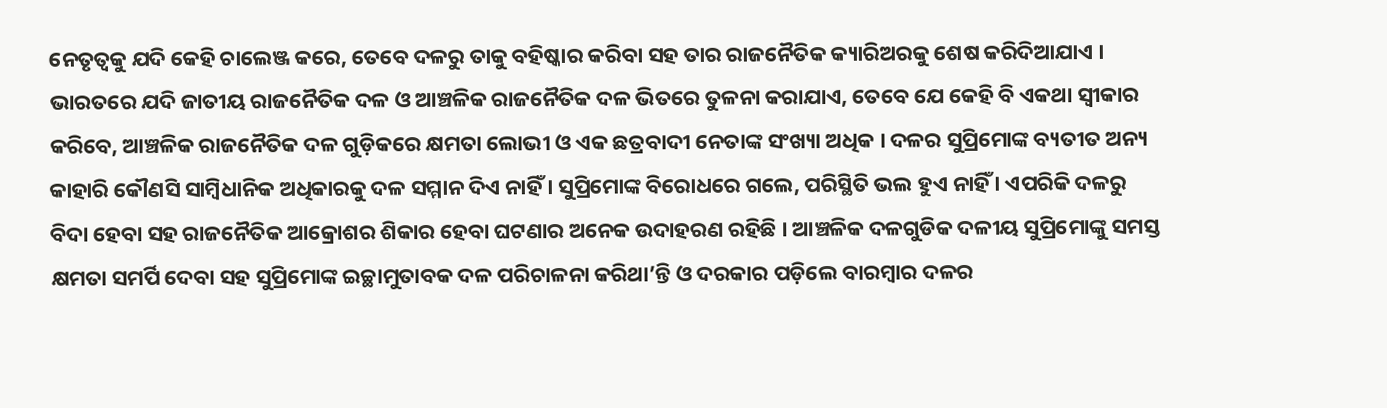ନେତୃତ୍ୱକୁ ଯଦି କେହି ଚାଲେଞ୍ଜ କରେ, ତେବେ ଦଳରୁ ତାକୁ ବହିଷ୍କାର କରିବା ସହ ତାର ରାଜନୈତିକ କ୍ୟାରିଅରକୁ ଶେଷ କରିଦିଆଯାଏ ।
ଭାରତରେ ଯଦି ଜାତୀୟ ରାଜନୈତିକ ଦଳ ଓ ଆଞ୍ଚଳିକ ରାଜନୈତିକ ଦଳ ଭିତରେ ତୁଳନା କରାଯାଏ, ତେବେ ଯେ କେହି ବି ଏକଥା ସ୍ୱୀକାର କରିବେ, ଆଞ୍ଚଳିକ ରାଜନୈତିକ ଦଳ ଗୁଡ଼ିକରେ କ୍ଷମତା ଲୋଭୀ ଓ ଏକ ଛତ୍ରବାଦୀ ନେତାଙ୍କ ସଂଖ୍ୟା ଅଧିକ । ଦଳର ସୁପ୍ରିମୋଙ୍କ ବ୍ୟତୀତ ଅନ୍ୟ କାହାରି କୌଣସି ସାମ୍ବିଧାନିକ ଅଧିକାରକୁ ଦଳ ସମ୍ମାନ ଦିଏ ନାହିଁ । ସୁପ୍ରିମୋଙ୍କ ବିରୋଧରେ ଗଲେ, ପରିସ୍ଥିତି ଭଲ ହୁଏ ନାହିଁ । ଏପରିକି ଦଳରୁ ବିଦା ହେବା ସହ ରାଜନୈତିକ ଆକ୍ରୋଶର ଶିକାର ହେବା ଘଟଣାର ଅନେକ ଉଦାହରଣ ରହିଛି । ଆଞ୍ଚଳିକ ଦଳଗୁଡିକ ଦଳୀୟ ସୁପ୍ରିମୋଙ୍କୁ ସମସ୍ତ କ୍ଷମତା ସମର୍ପି ଦେବା ସହ ସୁପ୍ରିମୋଙ୍କ ଇଚ୍ଛାମୁତାବକ ଦଳ ପରିଚାଳନା କରିଥା’ନ୍ତି ଓ ଦରକାର ପଡ଼ିଲେ ବାରମ୍ବାର ଦଳର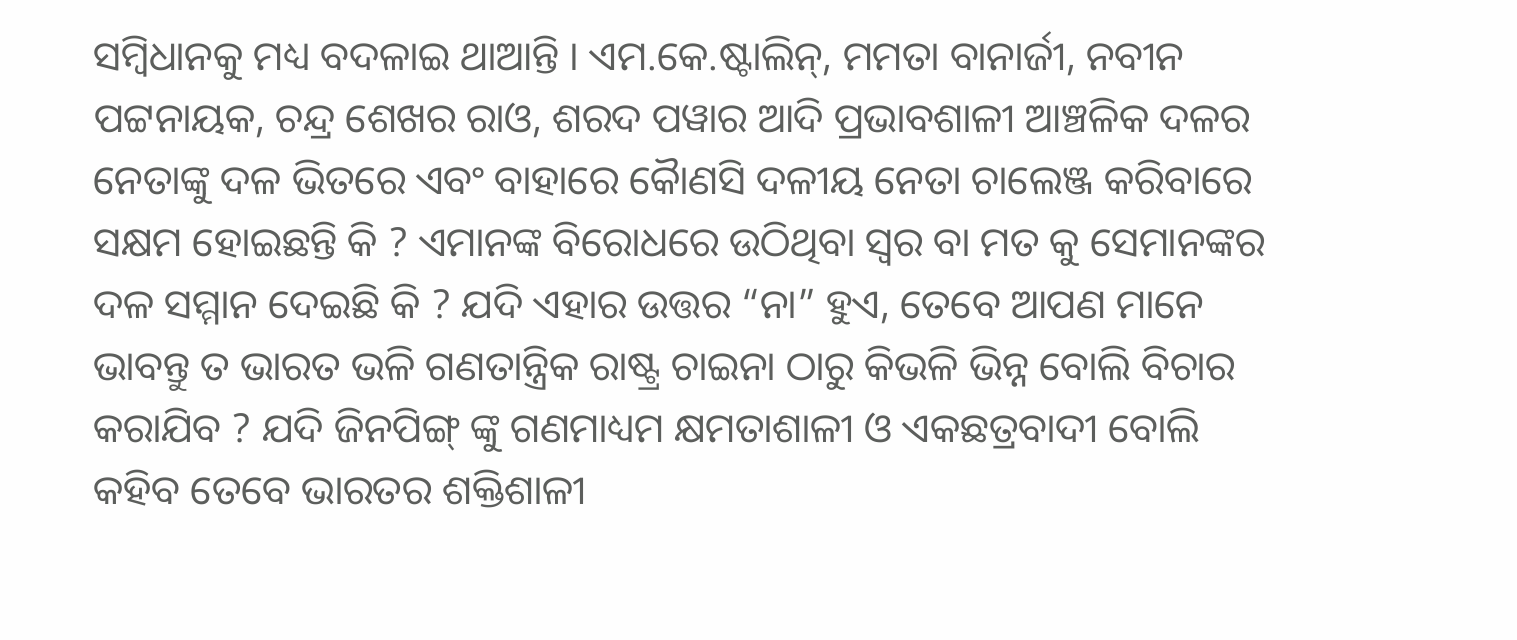ସମ୍ବିଧାନକୁ ମଧ୍ୟ ବଦଳାଇ ଥାଆନ୍ତି । ଏମ.କେ.ଷ୍ଟାଲିନ୍, ମମତା ବାନାର୍ଜୀ, ନବୀନ ପଟ୍ଟନାୟକ, ଚନ୍ଦ୍ର ଶେଖର ରାଓ, ଶରଦ ପୱାର ଆଦି ପ୍ରଭାବଶାଳୀ ଆଞ୍ଚଳିକ ଦଳର ନେତାଙ୍କୁ ଦଳ ଭିତରେ ଏବଂ ବାହାରେ କୋୖଣସି ଦଳୀୟ ନେତା ଚାଲେଞ୍ଜ କରିବାରେ ସକ୍ଷମ ହୋଇଛନ୍ତି କି ? ଏମାନଙ୍କ ବିରୋଧରେ ଉଠିଥିବା ସ୍ୱର ବା ମତ କୁ ସେମାନଙ୍କର ଦଳ ସମ୍ମାନ ଦେଇଛି କି ? ଯଦି ଏହାର ଉତ୍ତର “ନା” ହୁଏ, ତେବେ ଆପଣ ମାନେ ଭାବନ୍ତୁ ତ ଭାରତ ଭଳି ଗଣତାନ୍ତ୍ରିକ ରାଷ୍ଟ୍ର ଚାଇନା ଠାରୁ କିଭଳି ଭିନ୍ନ ବୋଲି ବିଚାର କରାଯିବ ? ଯଦି ଜିନପିଙ୍ଗ୍ ଙ୍କୁ ଗଣମାଧ୍ୟମ କ୍ଷମତାଶାଳୀ ଓ ଏକଛତ୍ରବାଦୀ ବୋଲି କହିବ ତେବେ ଭାରତର ଶକ୍ତିଶାଳୀ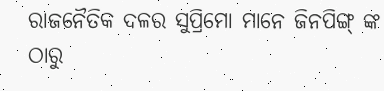ରାଜନୈତିକ ଦଳର ସୁପ୍ରିମୋ ମାନେ ଜିନପିଙ୍ଗ୍ ଙ୍କ ଠାରୁ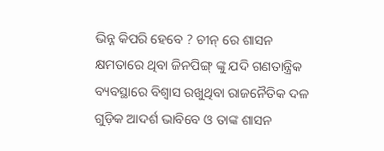ଭିନ୍ନ କିପରି ହେବେ ? ଚୀନ୍ ରେ ଶାସନ କ୍ଷମତାରେ ଥିବା ଜିନପିଙ୍ଗ୍ ଙ୍କୁ ଯଦି ଗଣତାନ୍ତ୍ରିକ ବ୍ୟବସ୍ଥାରେ ବିଶ୍ୱାସ ରଖୁଥିବା ରାଜନୈତିକ ଦଳ ଗୁଡ଼ିକ ଆଦର୍ଶ ଭାବିବେ ଓ ତାଙ୍କ ଶାସନ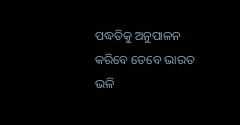ପଦ୍ଧତିକୁ ଅନୁପାଳନ କରିବେ ତେବେ ଭାରତ ଭଳି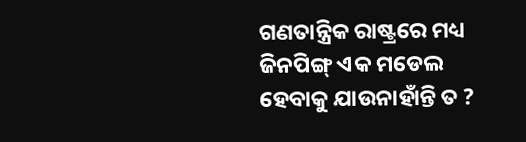ଗଣତାନ୍ତ୍ରିକ ରାଷ୍ଟ୍ରରେ ମଧ୍ୟ ଜିନପିଙ୍ଗ୍ ଏକ ମଡେଲ ହେବାକୁ ଯାଉନାହାଁନ୍ତି ତ ?